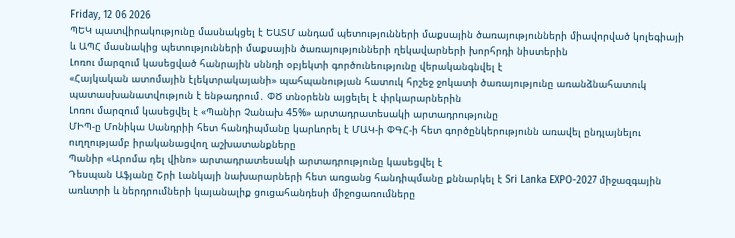Friday, 12 06 2026
ՊԵԿ պատվիրակությունը մասնակցել է ԵԱՏՄ անդամ պետությունների մաքսային ծառայությունների միավորված կոլեգիայի և ԱՊՀ մասնակից պետությունների մաքսային ծառայությունների ղեկավարների խորհրդի նիստերին
Լոռու մարզում կասեցված հանրային սննդի օբյեկտի գործունեությունը վերականգնվել է
«Հայկական ատոմային էլեկտրակայանի» պահպանության հատուկ հրշեջ ջոկատի ծառայությունը առանձնահատուկ պատասխանատվություն է ենթադրում․ ՓԾ տնօրենն այցելել է փրկարարներին
Լոռու մարզում կասեցվել է «Պանիր Չանախ 45%» արտադրատեսակի արտադրությունը
ՄԻՊ-ը Մոնիկա Սանդրիի հետ հանդիպմանը կարևորել է ՄԱԿ-ի ՓԳՀ-ի հետ գործընկերությունն առավել ընդլայնելու ուղղությամբ իրականացվող աշխատանքները
Պանիր «Արոմա դել վինո» արտադրատեսակի արտադրությունը կասեցվել է
Դեսպան Աֆյանը Շրի Լանկայի նախարարների հետ առցանց հանդիպմանը քննարկել է Sri Lanka EXPO-2027 միջազգային առևտրի և ներդրումների կայանալիք ցուցահանդեսի միջոցառումները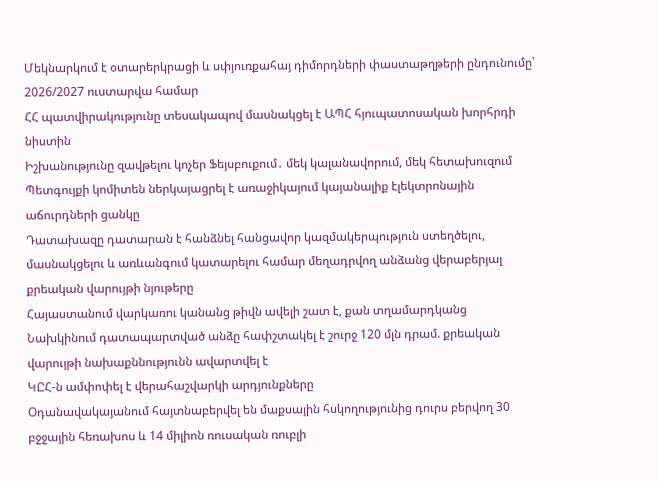Մեկնարկում է օտարերկրացի և սփյուռքահայ դիմորդների փաստաթղթերի ընդունումը՝ 2026/2027 ուստարվա համար
ՀՀ պատվիրակությունը տեսակապով մասնակցել է ԱՊՀ հյուպատոսական խորհրդի նիստին
Իշխանությունը զավթելու կոչեր Ֆեյսբուքում․ մեկ կալանավորում, մեկ հետախուզում
Պետգույքի կոմիտեն ներկայացրել է առաջիկայում կայանալիք էլեկտրոնային աճուրդների ցանկը
Դատախազը դատարան է հանձնել հանցավոր կազմակերպություն ստեղծելու, մասնակցելու և առևանգում կատարելու համար մեղադրվող անձանց վերաբերյալ քրեական վարույթի նյութերը
Հայաստանում վարկառու կանանց թիվն ավելի շատ է, քան տղամարդկանց
Նախկինում դատապարտված անձը հափշտակել է շուրջ 120 մլն դրամ. քրեական վարույթի նախաքննությունն ավարտվել է
ԿԸՀ-ն ամփոփել է վերահաշվարկի արդյունքները
Օդանավակայանում հայտնաբերվել են մաքսային հսկողությունից դուրս բերվող 30 բջջային հեռախոս և 14 միլիոն ռուսական ռուբլի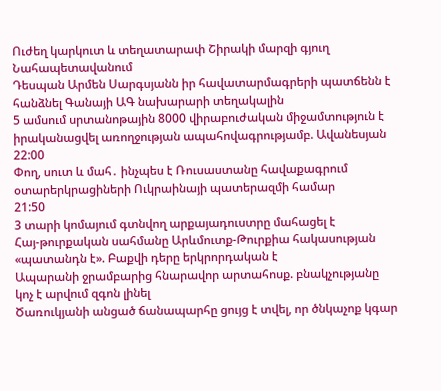Ուժեղ կարկուտ և տեղատարափ Շիրակի մարզի գյուղ Նահապետավանում
Դեսպան Արմեն Սարգսյանն իր հավատարմագրերի պատճենն է հանձնել Գանայի ԱԳ նախարարի տեղակալին
5 ամսում սրտանոթային 8000 վիրաբուժական միջամտություն է իրականացվել առողջության ապահովագրությամբ. Ավանեսյան
22:00
Փող, սուտ և մահ․ ինչպես է Ռուսաստանը հավաքագրում օտարերկրացիների Ուկրաինայի պատերազմի համար
21:50
3 տարի կոմայում գտնվող արքայադուստրը մահացել է
Հայ-թուրքական սահմանը Արևմուտք-Թուրքիա հակասության «պատանդն է». Բաքվի դերը երկրորդական է
Ապարանի ջրամբարից հնարավոր արտահոսք. բնակչությանը կոչ է արվում զգոն լինել
Ծառուկյանի անցած ճանապարհը ցույց է տվել, որ ծնկաչոք կգար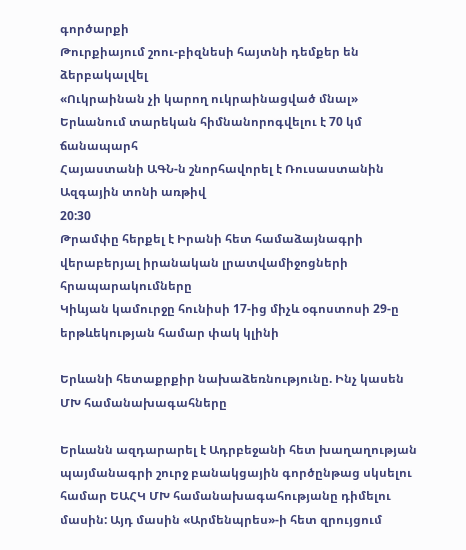գործարքի
Թուրքիայում շոու-բիզնեսի հայտնի դեմքեր են ձերբակալվել
«Ուկրաինան չի կարող ուկրաինացված մնալ»
Երևանում տարեկան հիմնանորոգվելու է 70 կմ ճանապարհ
Հայաստանի ԱԳՆ-ն շնորհավորել է Ռուսաստանին Ազգային տոնի առթիվ
20:30
Թրամփը հերքել է Իրանի հետ համաձայնագրի վերաբերյալ իրանական լրատվամիջոցների հրապարակումները
Կիևյան կամուրջը հունիսի 17-ից միչև օգոստոսի 29-ը երթևեկության համար փակ կլինի

Երևանի հետաքրքիր նախաձեռնությունը. Ինչ կասեն ՄԽ համանախագահները

Երևանն ազդարարել է Ադրբեջանի հետ խաղաղության պայմանագրի շուրջ բանակցային գործընթաց սկսելու համար ԵԱՀԿ ՄԽ համանախագահությանը դիմելու մասին: Այդ մասին «Արմենպրես»-ի հետ զրույցում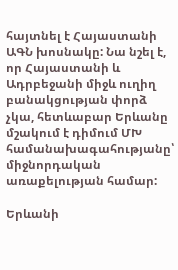հայտնել է Հայաստանի ԱԳՆ խոսնակը: Նա նշել է, որ Հայաստանի և Ադրբեջանի միջև ուղիղ բանակցության փորձ չկա, հետևաբար Երևանը մշակում է դիմում ՄԽ համանախագահությանը՝ միջնորդական առաքելության համար:

Երևանի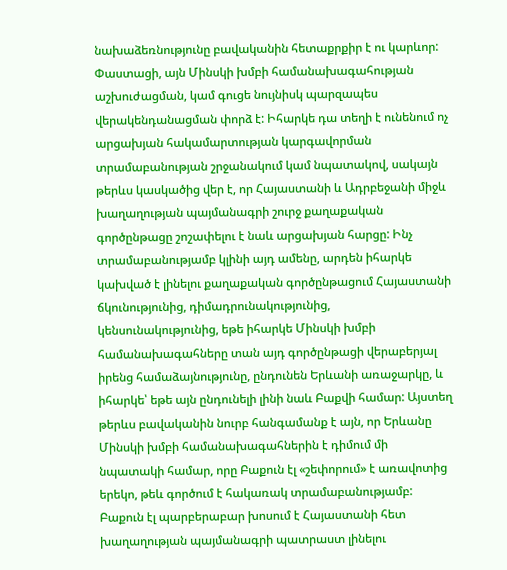նախաձեռնությունը բավականին հետաքրքիր է ու կարևոր: Փաստացի, այն Մինսկի խմբի համանախագահության աշխուժացման, կամ գուցե նույնիսկ պարզապես վերակենդանացման փորձ է: Իհարկե դա տեղի է ունենում ոչ արցախյան հակամարտության կարգավորման տրամաբանության շրջանակում կամ նպատակով, սակայն թերևս կասկածից վեր է, որ Հայաստանի և Ադրբեջանի միջև խաղաղության պայմանագրի շուրջ քաղաքական գործընթացը շոշափելու է նաև արցախյան հարցը: Ինչ տրամաբանությամբ կլինի այդ ամենը, արդեն իհարկե կախված է լինելու քաղաքական գործընթացում Հայաստանի ճկունությունից, դիմադրունակությունից, կենսունակությունից, եթե իհարկե Մինսկի խմբի համանախագահները տան այդ գործընթացի վերաբերյալ իրենց համաձայնությունը, ընդունեն Երևանի առաջարկը, և իհարկե՝ եթե այն ընդունելի լինի նաև Բաքվի համար: Այստեղ թերևս բավականին նուրբ հանգամանք է այն, որ Երևանը Մինսկի խմբի համանախագահներին է դիմում մի նպատակի համար, որը Բաքուն էլ «շեփորում» է առավոտից երեկո, թեև գործում է հակառակ տրամաբանությամբ: Բաքուն էլ պարբերաբար խոսում է Հայաստանի հետ խաղաղության պայմանագրի պատրաստ լինելու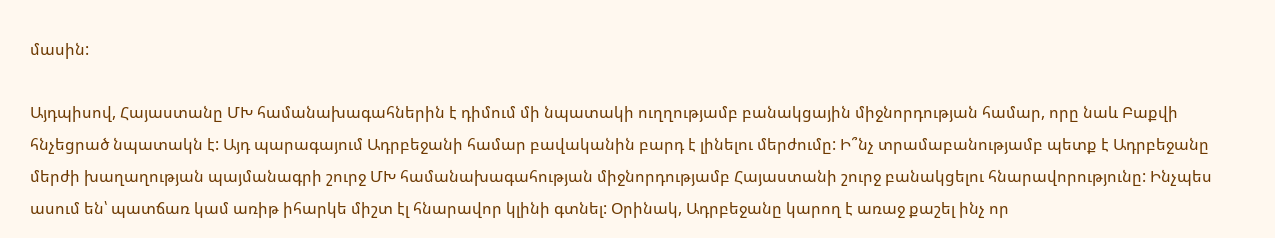մասին:

Այդպիսով, Հայաստանը ՄԽ համանախագահներին է դիմում մի նպատակի ուղղությամբ բանակցային միջնորդության համար, որը նաև Բաքվի հնչեցրած նպատակն է: Այդ պարագայում Ադրբեջանի համար բավականին բարդ է լինելու մերժումը: Ի՞նչ տրամաբանությամբ պետք է Ադրբեջանը մերժի խաղաղության պայմանագրի շուրջ ՄԽ համանախագահության միջնորդությամբ Հայաստանի շուրջ բանակցելու հնարավորությունը: Ինչպես ասում են՝ պատճառ կամ առիթ իհարկե միշտ էլ հնարավոր կլինի գտնել: Օրինակ, Ադրբեջանը կարող է առաջ քաշել ինչ որ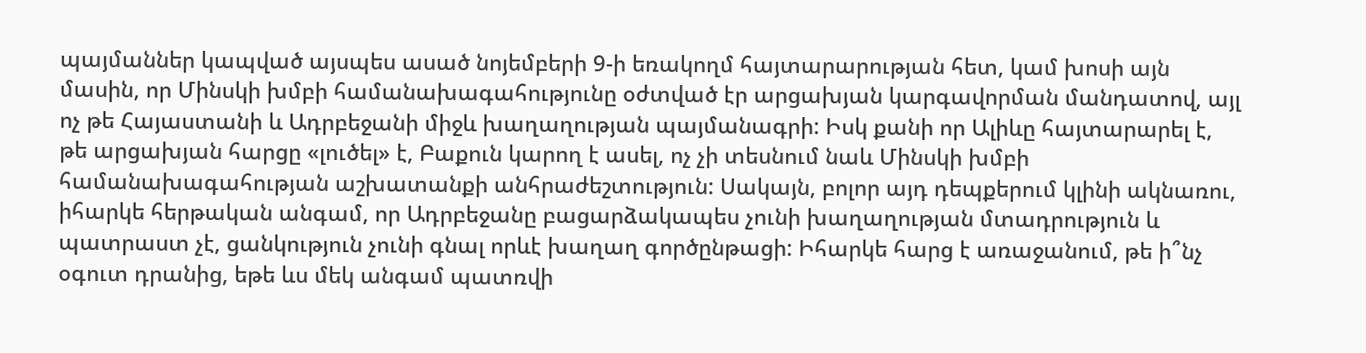պայմաններ կապված այսպես ասած նոյեմբերի 9-ի եռակողմ հայտարարության հետ, կամ խոսի այն մասին, որ Մինսկի խմբի համանախագահությունը օժտված էր արցախյան կարգավորման մանդատով, այլ ոչ թե Հայաստանի և Ադրբեջանի միջև խաղաղության պայմանագրի: Իսկ քանի որ Ալիևը հայտարարել է, թե արցախյան հարցը «լուծել» է, Բաքուն կարող է ասել, ոչ չի տեսնում նաև Մինսկի խմբի համանախագահության աշխատանքի անհրաժեշտություն: Սակայն, բոլոր այդ դեպքերում կլինի ակնառու, իհարկե հերթական անգամ, որ Ադրբեջանը բացարձակապես չունի խաղաղության մտադրություն և պատրաստ չէ, ցանկություն չունի գնալ որևէ խաղաղ գործընթացի: Իհարկե հարց է առաջանում, թե ի՞նչ օգուտ դրանից, եթե ևս մեկ անգամ պատռվի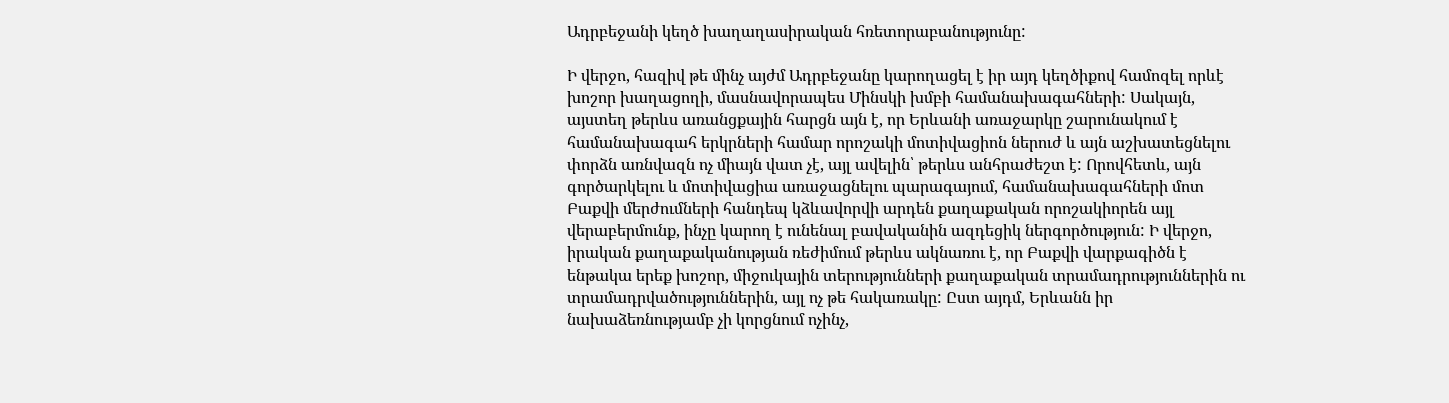Ադրբեջանի կեղծ խաղաղասիրական հռետորաբանությունը:

Ի վերջո, հազիվ թե մինչ այժմ Ադրբեջանը կարողացել է իր այդ կեղծիքով համոզել որևէ խոշոր խաղացողի, մասնավորապես Մինսկի խմբի համանախագահների: Սակայն, այստեղ թերևս առանցքային հարցն այն է, որ Երևանի առաջարկը շարունակում է համանախագահ երկրների համար որոշակի մոտիվացիոն ներուժ և այն աշխատեցնելու փորձն առնվազն ոչ միայն վատ չէ, այլ ավելին՝ թերևս անհրաժեշտ է: Որովհետև, այն գործարկելու և մոտիվացիա առաջացնելու պարագայում, համանախագահների մոտ Բաքվի մերժումների հանդեպ կձևավորվի արդեն քաղաքական որոշակիորեն այլ վերաբերմունք, ինչը կարող է ունենալ բավականին ազդեցիկ ներգործություն: Ի վերջո, իրական քաղաքականության ռեժիմում թերևս ակնառու է, որ Բաքվի վարքագիծն է ենթակա երեք խոշոր, միջուկային տերությունների քաղաքական տրամադրություններին ու տրամադրվածություններին, այլ ոչ թե հակառակը: Ըստ այդմ, Երևանն իր նախաձեռնությամբ չի կորցնում ոչինչ,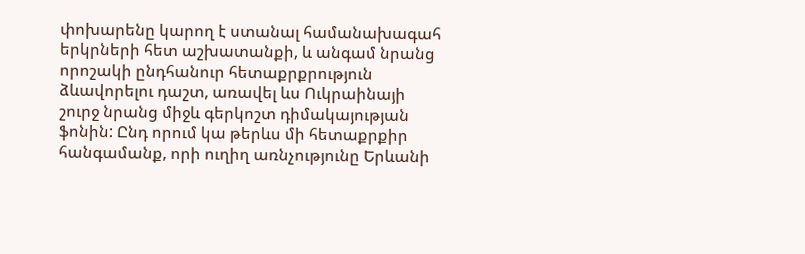փոխարենը կարող է ստանալ համանախագահ երկրների հետ աշխատանքի, և անգամ նրանց որոշակի ընդհանուր հետաքրքրություն ձևավորելու դաշտ, առավել ևս Ուկրաինայի շուրջ նրանց միջև գերկոշտ դիմակայության ֆոնին: Ընդ որում կա թերևս մի հետաքրքիր հանգամանք, որի ուղիղ առնչությունը Երևանի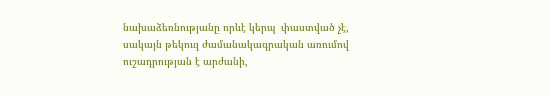նախաձեռնությանը որևէ կերպ  փաստված չէ, սակայն թեկուզ ժամանակագրական առումով ուշադրության է արժանի,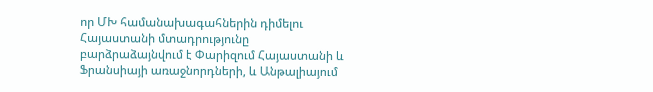որ ՄԽ համանախագահներին դիմելու Հայաստանի մտադրությունը բարձրաձայնվում է Փարիզում Հայաստանի և Ֆրանսիայի առաջնորդների, և Անթալիայում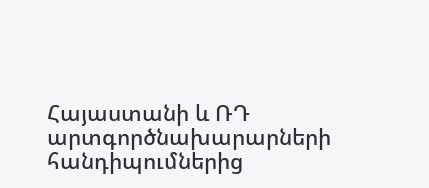Հայաստանի և ՌԴ արտգործնախարարների հանդիպումներից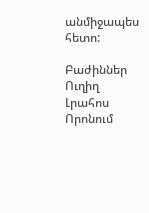անմիջապես հետո:

Բաժիններ
Ուղիղ
Լրահոս
Որոնում